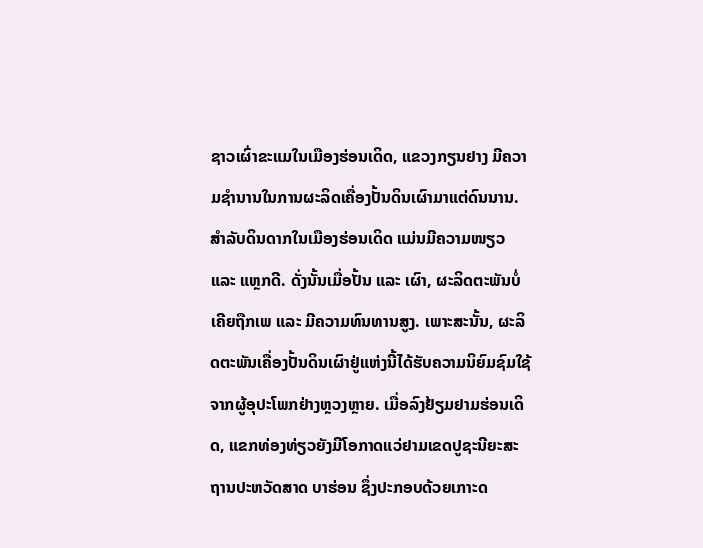ຊາວເຜົ່າຂະແມໃນເມືອງຮ່ອນເດິດ, ແຂວງກຽນຢາງ ມີຄວາມຊຳນານໃນການຜະລິດເຄື່ອງປັ້ນດິນເຜົາມາແຕ່ດົນນານ. ສຳລັບດິນດາກໃນເມືອງຮ່ອນເດິດ ແມ່ນມີຄວາມໜຽວ ແລະ ແຫຼກດີ. ດັ່ງນັ້ນເມື່ອປັ້ນ ແລະ ເຜົາ, ຜະລິດຕະພັນບໍ່ເຄີຍຖືກເພ ແລະ ມີຄວາມທົນທານສູງ. ເພາະສະນັ້ນ, ຜະລິດຕະພັນເຄື່ອງປັ້ນດິນເຜົາຢູ່ແຫ່ງນີ້ໄດ້ຮັບຄວາມນິຍົມຊົມໃຊ້ຈາກຜູ້ອຸປະໂພກຢ່າງຫຼວງຫຼາຍ. ເມື່ອລົງຢ້ຽມຢາມຮ່ອນເດິດ, ແຂກທ່ອງທ່ຽວຍັງມີໂອກາດແວ່ຢາມເຂດປູຊະນີຍະສະຖານປະຫວັດສາດ ບາຮ່ອນ ຊຶ່ງປະກອບດ້ວຍເກາະດ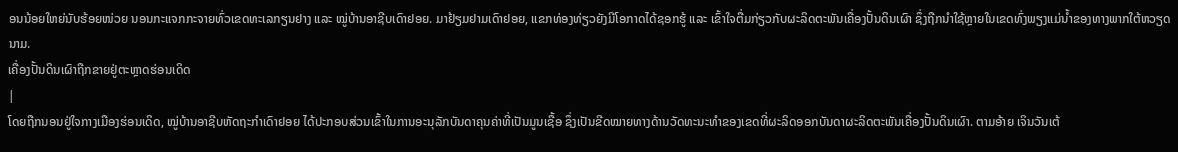ອນນ້ອຍໃຫຍ່ນັບຮ້ອຍໜ່ວຍ ນອນກະແຈກກະຈາຍທົ່ວເຂດທະເລກຽນຢາງ ແລະ ໝູ່ບ້ານອາຊີບເດົາຢອຍ. ມາຢ້ຽມຢາມເດົາຢອຍ, ແຂກທ່ອງທ່ຽວຍັງມີໂອກາດໄດ້ຊອກຮູ້ ແລະ ເຂົ້າໃຈຕື່ມກ່ຽວກັບຜະລິດຕະພັນເຄື່ອງປັ້ນດິນເຜົາ ຊຶ່ງຖືກນຳໃຊ້ຫຼາຍໃນເຂດທົ່ງພຽງແມ່ນ້ຳຂອງທາງພາກໃຕ້ຫວຽດນາມ.
ເຄື່ອງປັ້ນດິນເຜົາຖືກຂາຍຢູ່ຕະຫຼາດຮ່ອນເດິດ
|
ໂດຍຖືກນອນຢູ່ໃຈກາງເມືອງຮ່ອນເດິດ, ໝູ່ບ້ານອາຊີບຫັດຖະກຳເດົາຢອຍ ໄດ້ປະກອບສ່ວນເຂົ້າໃນການອະນຸລັກບັນດາຄຸນຄ່າທີ່ເປັນມູນເຊື້ອ ຊຶ່ງເປັນຂີດໝາຍທາງດ້ານວັດທະນະທຳຂອງເຂດທີ່ຜະລິດອອກບັນດາຜະລິດຕະພັນເຄື່ອງປັ້ນດິນເຜົາ. ຕາມອ້າຍ ເຈິນວັນເຕ້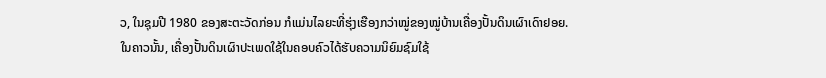ວ, ໃນຊຸມປີ 1980 ຂອງສະຕະວັດກ່ອນ ກໍແມ່ນໄລຍະທີ່ຮຸ່ງເຮືອງກວ່າໝູ່ຂອງໝູ່ບ້ານເຄື່ອງປັ້ນດິນເຜົາເດົາຢອຍ. ໃນຄາວນັ້ນ, ເຄື່ອງປັ້ນດິນເຜົາປະເພດໃຊ້ໃນຄອບຄົວໄດ້ຮັບຄວາມນິຍົມຊົມໃຊ້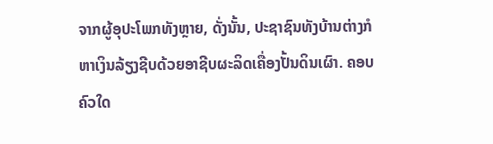ຈາກຜູ້ອຸປະໂພກທັງຫຼາຍ, ດັ່ງນັ້ນ, ປະຊາຊົນທັງບ້ານຕ່າງກໍຫາເງິນລ້ຽງຊີບດ້ວຍອາຊີບຜະລິດເຄື່ອງປັ້ນດິນເຜົາ. ຄອບຄົວໃດ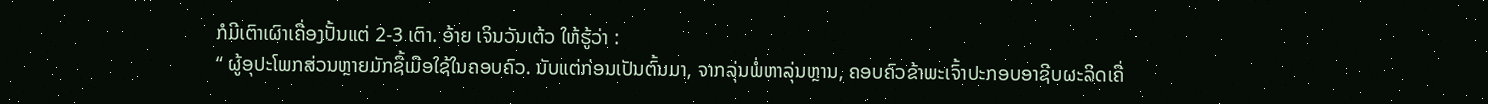ກໍມີເຕົາເຜົາເຄື່ອງປັ້ນແຕ່ 2-3 ເຕົາ. ອ້າຍ ເຈິນວັນເຕ້ວ ໃຫ້ຮູ້ວ່າ :
“ ຜູ້ອຸປະໂພກສ່ວນຫຼາຍມັກຊື້ເມືອໃຊ້ໃນຄອບຄົວ. ນັບແຕ່ກ່ອນເປັນຕົ້ນມາ, ຈາກລຸ່ນພໍ່ຫາລຸ່ນຫຼານ, ຄອບຄົວຂ້າພະເຈົ້າປະກອບອາຊີບຜະລິດເຄື່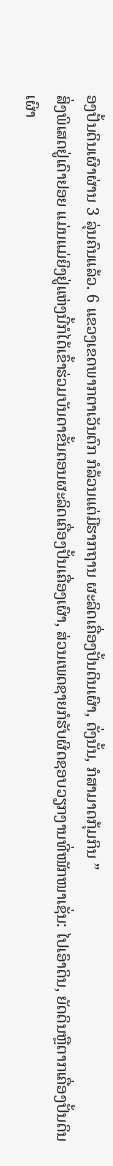ອງປັ້ນດິນເຜົາຜ່ານ 3 ລຸ່ນຄົນແລ້ວ. 6 ແຂວງເຂດພາກຕາເວັນຕົກ ກໍລ້ວນແຕ່ມີຮາກຖານ ຜະລິດເຄື່ອງປັ້ນດິນເຜົາ, ດັ່ງນັ້ນ, ກໍສາມາດກຸ້ມກິນ ”
ສິ່ງພິເສດຢູ່ເດົາຢອຍ ແມ່ນແມ່ຍິງຢູ່ແຫ່ງນີ້ກໍໄດ້ເຂົ້າຮ່ວມບັນດາຂັ້ນຕອນຜະລິດເຄື່ອງປັ້ນເຄື່ອງເຜົາ, ສ່ວນເພດຊາຍກໍຮັບຜິດຊອບວຽກງານທີ່ໜັກໜາເຊັ່ນ: ໄປເອົາດິນ, ຍັດດິນຫຼືຕາກເຄື່ອງປັ້ນດິນເຜົາ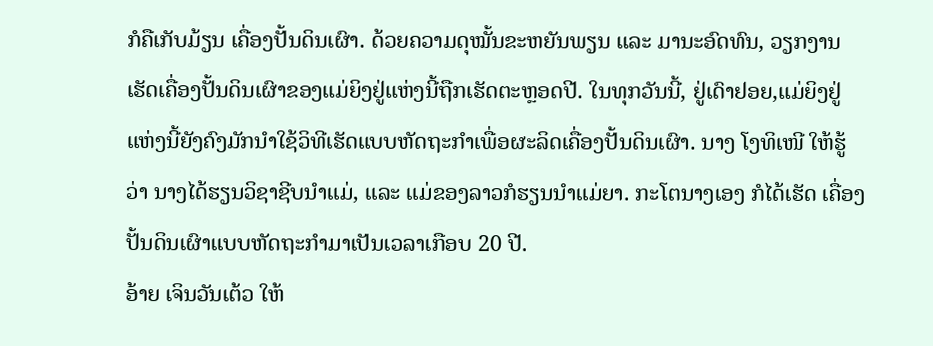ກໍຄືເກັບມ້ຽນ ເຄື່ອງປັ້ນດິນເຜົາ. ດ້ວຍຄວາມດຸໝັ້ນຂະຫຍັນພຽນ ແລະ ມານະອົດທົນ, ວຽກງານເຮັດເຄື່ອງປັ້ນດິນເຜົາຂອງແມ່ຍິງຢູ່ແຫ່ງນີ້ຖືກເຮັດຕະຫຼອດປີ. ໃນທຸກວັນນີ້, ຢູ່ເດົາຢອຍ,ແມ່ຍິງຢູ່ແຫ່ງນີ້ຍັງຄົງມັກນຳໃຊ້ວິທີເຮັດແບບຫັດຖະກຳເພື່ອຜະລິດເຄື່ອງປັ້ນດິນເຜົາ. ນາງ ໂງທິເໜີ ໃຫ້ຮູ້ວ່າ ນາງໄດ້ຮຽນວິຊາຊີບນຳແມ່, ແລະ ແມ່ຂອງລາວກໍຮຽນນຳແມ່ຍາ. ກະໂຕນາງເອງ ກໍໄດ້ເຮັດ ເຄື່ອງປັ້ນດິນເຜົາແບບຫັດຖະກຳມາເປັນເວລາເກືອບ 20 ປີ.
ອ້າຍ ເຈິນວັນເຕ້ວ ໃຫ້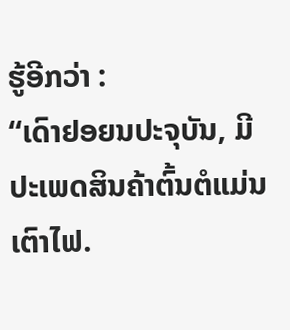ຮູ້ອີກວ່າ :
“ເດົາຢອຍນປະຈຸບັນ, ມີປະເພດສິນຄ້າຕົ້ນຕໍແມ່ນ ເຕົາໄຟ.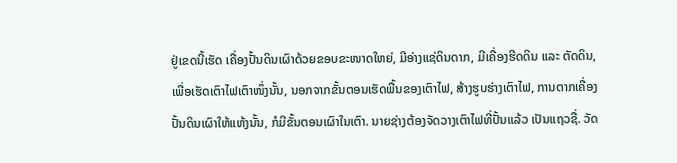ຢູ່ເຂດນີ້ເຮັດ ເຄື່ອງປັ້ນດິນເຜົາດ້ວຍຂອບຂະໜາດໃຫຍ່, ມີອ່າງແຊ່ດິນດາກ, ມີເຄື່ອງຮີດດິນ ແລະ ຕັດດິນ, ເພື່ອເຮັດເຕົາໄຟເຕົາໜຶ່ງນັ້ນ, ນອກຈາກຂັ້ນຕອນເຮັດພື້ນຂອງເຕົາໄຟ, ສ້າງຮູບຮ່າງເຕົາໄຟ, ການຕາກເຄື່ອງປັ້ນດິນເຜົາໃຫ້ແຫ້ງນັ້ນ, ກໍມີຂັ້ນຕອນເຜົາໃນເຕົາ. ນາຍຊ່າງຕ້ອງຈັດວາງເຕົາໄຟທີ່ປັ້ນແລ້ວ ເປັນແຖວຊື່. ວັດ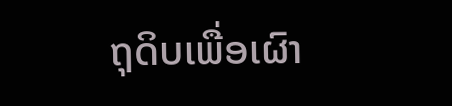ຖຸດິບເພື່ອເຜົາ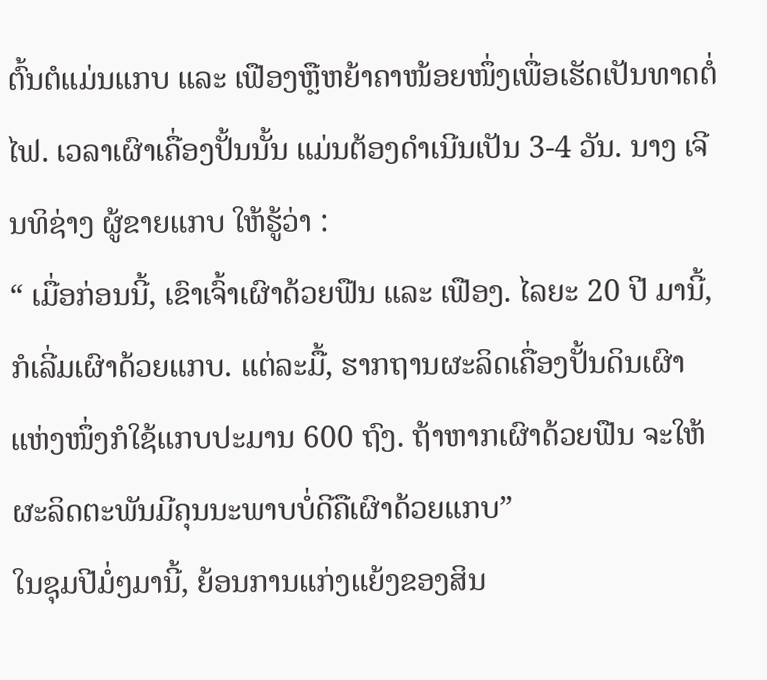ຕົ້ນຕໍແມ່ນແກບ ແລະ ເຟືອງຫຼືຫຍ້າຄາໜ້ອຍໜຶ່ງເພື່ອເຮັດເປັນທາດຕໍ່ໄຟ. ເວລາເຜົາເຄື່ອງປັ້ນນັ້ນ ແມ່ນຕ້ອງດຳເນີນເປັນ 3-4 ວັນ. ນາງ ເຈີນທິຊ່າງ ຜູ້ຂາຍແກບ ໃຫ້ຮູ້ວ່າ :
“ ເມື່ອກ່ອນນີ້, ເຂົາເຈົ້າເຜົາດ້ວຍຟືນ ແລະ ເຟືອງ. ໄລຍະ 20 ປີ ມານີ້, ກໍເລີ່ມເຜົາດ້ວຍແກບ. ແຕ່ລະມື້, ຮາກຖານຜະລິດເຄື່ອງປັ້ນດິນເຜົາແຫ່ງໜຶ່ງກໍໃຊ້ແກບປະມານ 600 ຖົງ. ຖ້າຫາກເຜົາດ້ວຍຟືນ ຈະໃຫ້ຜະລິດຕະພັນມີຄຸນນະພາບບໍ່ດີຄືເຜົາດ້ວຍແກບ”
ໃນຊຸມປີມໍ່ໆມານີ້, ຍ້ອນການແກ່ງແຍ້ງຂອງສິນ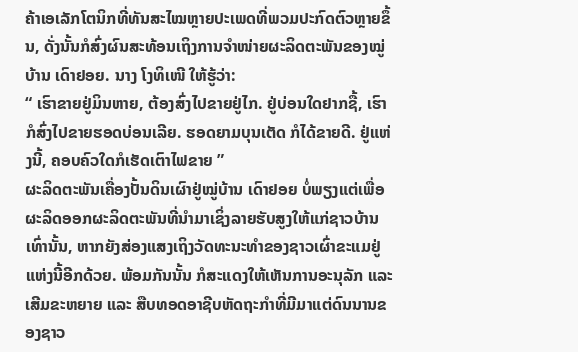ຄ້າເອເລັກໂຕນິກທີ່ທັນສະໄໝຫຼາຍປະເພດທີ່ພວມປະກົດຕົວຫຼາຍຂຶ້ນ, ດັ່ງນັ້ນກໍສົ່ງຜົນສະທ້ອນເຖິງການຈຳໜ່າຍຜະລິດຕະພັນຂອງໝູ່ບ້ານ ເດົາຢອຍ. ນາງ ໂງທິເໜີ ໃຫ້ຮູ້ວ່າ:
“ ເຮົາຂາຍຢູ່ມິນຫາຍ, ຕ້ອງສົ່ງໄປຂາຍຢູ່ໄກ. ຢູ່ບ່ອນໃດຢາກຊື້, ເຮົາກໍສົ່ງໄປຂາຍຮອດບ່ອນເລີຍ. ຮອດຍາມບຸນເຕັດ ກໍໄດ້ຂາຍດີ. ຢູ່ແຫ່ງນີ້, ຄອບຄົວໃດກໍເຮັດເຕົາໄຟຂາຍ ”
ຜະລິດຕະພັນເຄື່ອງປັ້ນດິນເຜົາຢູ່ໝູ່ບ້ານ ເດົາຢອຍ ບໍ່ພຽງແຕ່ເພື່ອຜະລິດອອກຜະລິດຕະພັນທີ່ນຳມາເຊິ່ງລາຍຮັບສູງໃຫ້ແກ່ຊາວບ້ານເທົ່ານັ້ນ, ຫາກຍັງສ່ອງແສງເຖິງວັດທະນະທຳຂອງຊາວເຜົ່າຂະແມຢູ່ແຫ່ງນີ້ອີກດ້ວຍ. ພ້ອມກັນນັ້ນ ກໍສະແດງໃຫ້ເຫັນການອະນຸລັກ ແລະ ເສີມຂະຫຍາຍ ແລະ ສືບທອດອາຊີບຫັດຖະກຳທີ່ມີມາແຕ່ດົນນານຂອງຊາວ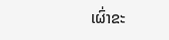ເຜົ່າຂະ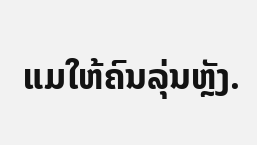ແມໃຫ້ຄົນລຸ່ນຫຼັງ.